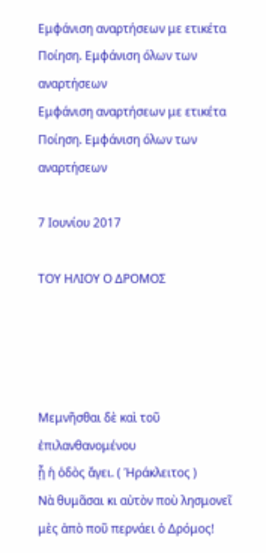Εμφάνιση αναρτήσεων με ετικέτα Ποίηση. Εμφάνιση όλων των αναρτήσεων
Εμφάνιση αναρτήσεων με ετικέτα Ποίηση. Εμφάνιση όλων των αναρτήσεων

7 Ιουνίου 2017

ΤΟΥ ΗΛΙΟΥ Ο ΔΡΟΜΟΣ




Μεμνῆσθαι δὲ καὶ τοῦ ἐπιλανθανομένου
ᾗ ἡ ὁδὸς ἄγει. ( Ἡράκλειτος )
Νὰ θυμᾶσαι κι αὐτὸν ποὺ λησμονεῖ
μὲς ἀπὸ ποῦ περνάει ὁ Δρόμος!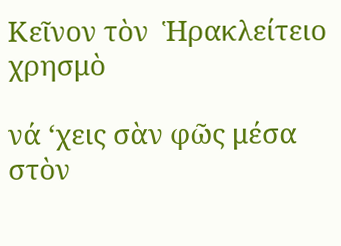Κεῖνον τὸν  Ἡρακλείτειο χρησμὸ

νά ‘χεις σὰν φῶς μέσα στὸν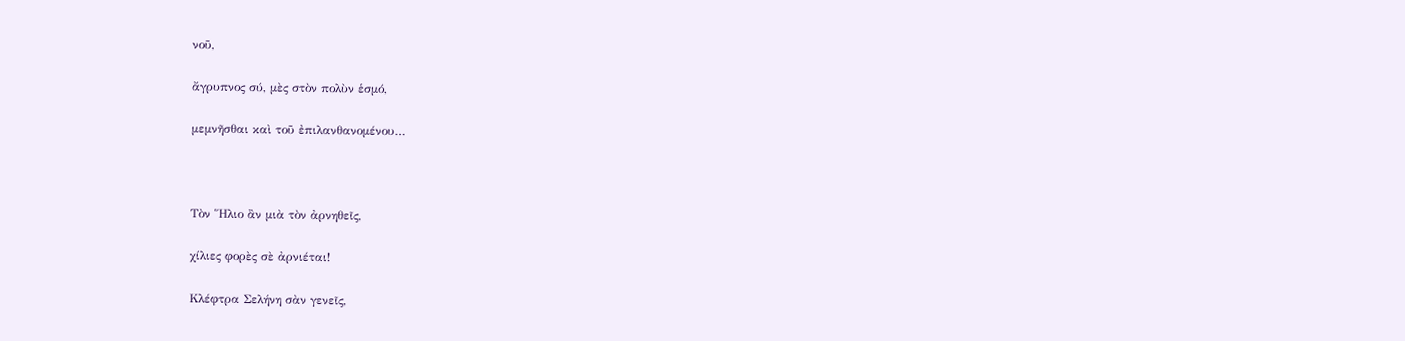νοῦ,

ἄγρυπνος σύ, μὲς στὸν πολὺν ἑσμό,

μεμνῆσθαι καὶ τοῦ ἐπιλανθανομένου…



Τὸν Ἥλιο ἂν μιὰ τὸν ἀρνηθεῖς,

χίλιες φορὲς σὲ ἀρνιέται!

Κλέφτρα Σελήνη σὰν γενεῖς,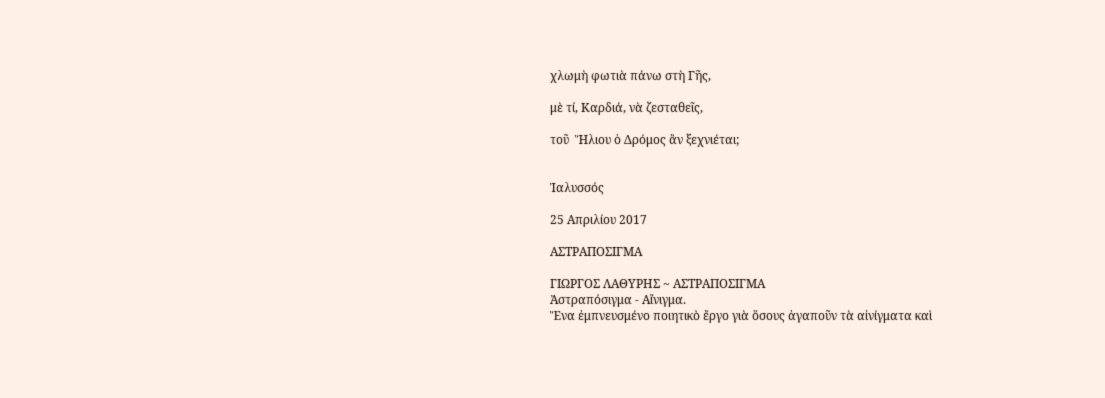χλωμὴ φωτιὰ πάνω στὴ Γῆς,

μὲ τί, Καρδιά, νὰ ζεσταθεῖς,

τοῦ  Ἥλιου ὁ Δρόμος ἂν ξεχνιέται;


Ἰαλυσσός

25 Απριλίου 2017

ΑΣΤΡΑΠΟΣΙΓΜΑ

ΓΙΩΡΓΟΣ ΛΑΘΥΡΗΣ ~ ΑΣΤΡΑΠΟΣΙΓΜΑ
Ἀστραπόσιγμα - Αἴνιγμα.
Ἕνα ἐμπνευσμένο ποιητικὸ ἔργο γιὰ ὅσους ἀγαποῦν τὰ αἰνίγματα καὶ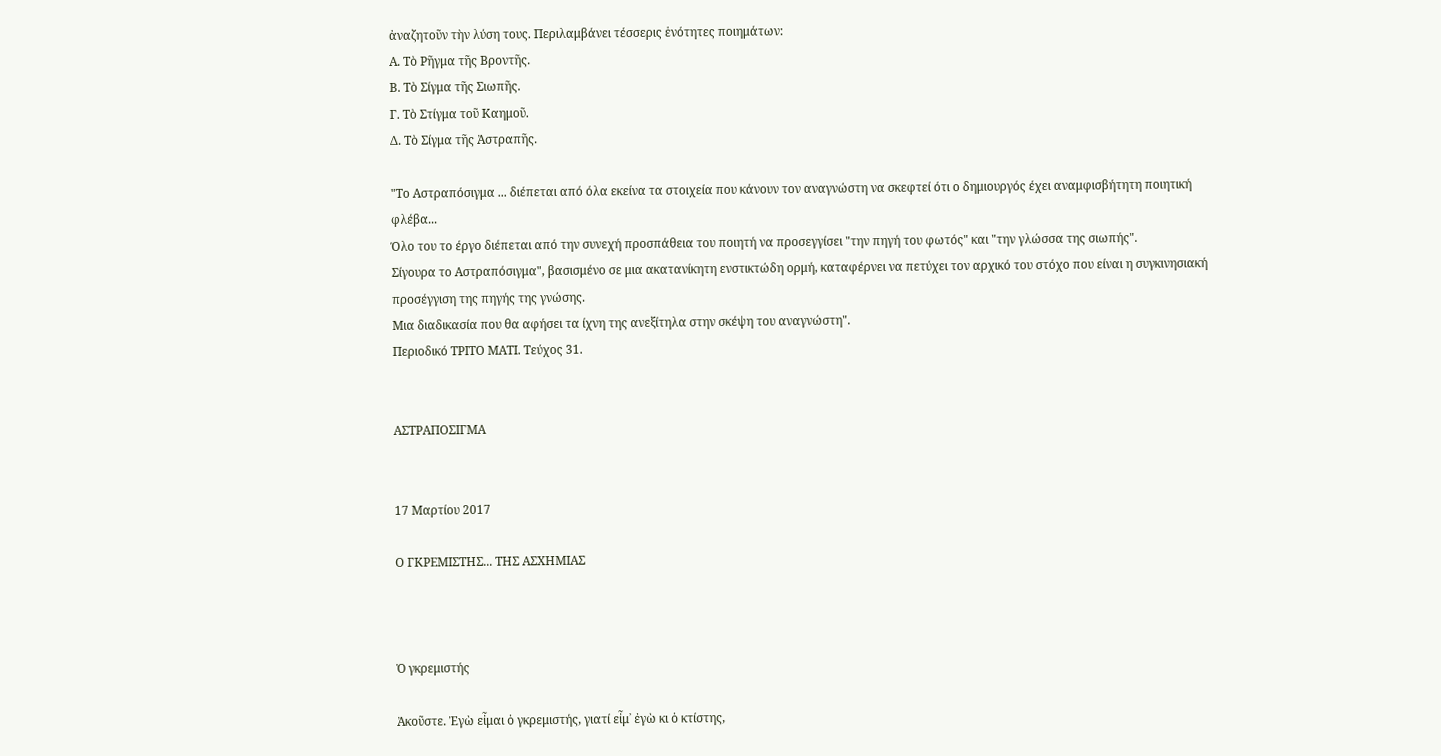ἀναζητοῦν τὴν λύση τους. Περιλαμβάνει τέσσερις ἑνότητες ποιημάτων:
Α. Τὸ Ρῆγμα τῆς Βροντῆς.
Β. Τὸ Σίγμα τῆς Σιωπῆς.
Γ. Τὸ Στίγμα τοῦ Καημοῦ.
Δ. Τὸ Σίγμα τῆς Ἀστραπῆς.

"Το Αστραπόσιγμα ... διέπεται από όλα εκείνα τα στοιχεία που κάνουν τον αναγνώστη να σκεφτεί ότι ο δημιουργός έχει αναμφισβήτητη ποιητική φλέβα...
Όλο του το έργο διέπεται από την συνεχή προσπάθεια του ποιητή να προσεγγίσει "την πηγή του φωτός" και "την γλώσσα της σιωπής".
Σίγουρα το Αστραπόσιγμα", βασισμένο σε μια ακατανίκητη ενστικτώδη ορμή, καταφέρνει να πετύχει τον αρχικό του στόχο που είναι η συγκινησιακή προσέγγιση της πηγής της γνώσης.
Μια διαδικασία που θα αφήσει τα ίχνη της ανεξίτηλα στην σκέψη του αναγνώστη".
Περιοδικό ΤΡΙΤΟ ΜΑΤΙ. Τεύχος 31.


ΑΣΤΡΑΠΟΣΙΓΜΑ


17 Μαρτίου 2017

Ο ΓΚΡΕΜΙΣΤΗΣ... ΤΗΣ ΑΣΧΗΜΙΑΣ



Ὁ γκρεμιστής

Ἀκοῦστε. Ἐγὼ εἶμαι ὁ γκρεμιστής, γιατί εἶμ᾿ ἐγὼ κι ὁ κτίστης,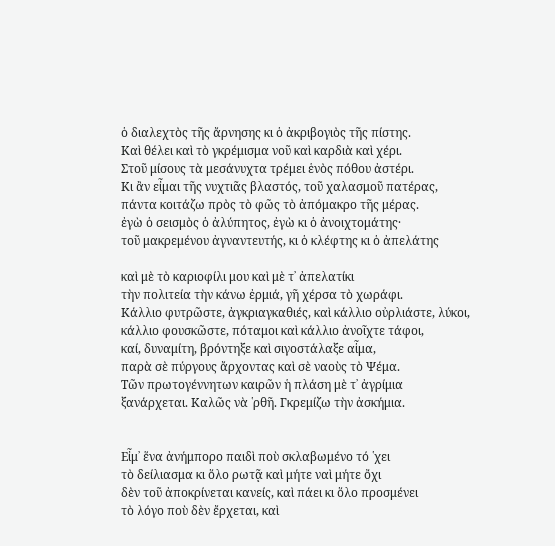ὁ διαλεχτὸς τῆς ἄρνησης κι ὁ ἀκριβογιὸς τῆς πίστης.
Καὶ θέλει καὶ τὸ γκρέμισμα νοῦ καὶ καρδιὰ καὶ χέρι.
Στοῦ μίσους τὰ μεσάνυχτα τρέμει ἑνὸς πόθου ἀστέρι.
Κι ἂν εἶμαι τῆς νυχτιᾶς βλαστός, τοῦ χαλασμοῦ πατέρας,
πάντα κοιτάζω πρὸς τὸ φῶς τὸ ἀπόμακρο τῆς μέρας.
ἐγὼ ὁ σεισμὸς ὁ ἀλύπητος, ἐγὼ κι ὁ ἀνοιχτομάτης·
τοῦ μακρεμένου ἀγναντευτής, κι ὁ κλέφτης κι ὁ ἀπελάτης

καὶ μὲ τὸ καριοφίλι μου καὶ μὲ τ᾿ ἀπελατίκι
τὴν πολιτεία τὴν κάνω ἐρμιά, γῆ χέρσα τὸ χωράφι.
Κάλλιο φυτρῶστε, ἀγκριαγκαθιές, καὶ κάλλιο οὐρλιάστε, λύκοι,
κάλλιο φουσκῶστε, πόταμοι καὶ κάλλιο ἀνοῖχτε τάφοι,
καί, δυναμίτη, βρόντηξε καὶ σιγοστάλαξε αἷμα,
παρὰ σὲ πύργους ἄρχοντας καὶ σὲ ναοὺς τὸ Ψέμα.
Τῶν πρωτογέννητων καιρῶν ἡ πλάση μὲ τ᾿ ἀγρίμια
ξανάρχεται. Καλῶς νὰ ῾ρθῆ. Γκρεμίζω τὴν ἀσκήμια.


Εἶμ᾿ ἕνα ἀνήμπορο παιδὶ ποὺ σκλαβωμένο τό ῾χει
τὸ δείλιασμα κι ὅλο ρωτᾷ καὶ μήτε ναὶ μήτε ὄχι
δὲν τοῦ ἀποκρίνεται κανείς, καὶ πάει κι ὅλο προσμένει
τὸ λόγο ποὺ δὲν ἔρχεται, καὶ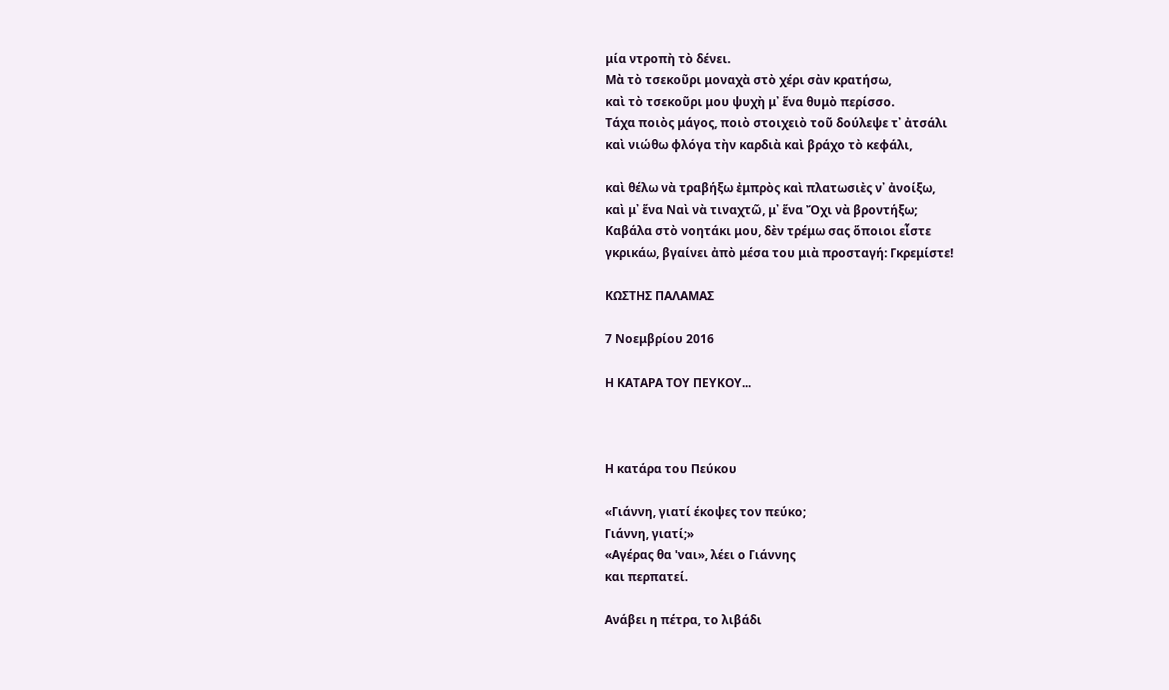μία ντροπὴ τὸ δένει.
Μὰ τὸ τσεκοῦρι μοναχὰ στὸ χέρι σὰν κρατήσω,
καὶ τὸ τσεκοῦρι μου ψυχὴ μ᾿ ἕνα θυμὸ περίσσο.
Τάχα ποιὸς μάγος, ποιὸ στοιχειὸ τοῦ δούλεψε τ᾿ ἀτσάλι
καὶ νιώθω φλόγα τὴν καρδιὰ καὶ βράχο τὸ κεφάλι,

καὶ θέλω νὰ τραβήξω ἐμπρὸς καὶ πλατωσιὲς ν᾿ ἀνοίξω,
καὶ μ᾿ ἕνα Ναὶ νὰ τιναχτῶ, μ᾿ ἕνα Ὄχι νὰ βροντήξω;
Καβάλα στὸ νοητάκι μου, δὲν τρέμω σας ὅποιοι εἶστε
γκρικάω, βγαίνει ἀπὸ μέσα του μιὰ προσταγή: Γκρεμίστε!

ΚΩΣΤΗΣ ΠΑΛΑΜΑΣ

7 Νοεμβρίου 2016

Η ΚΑΤΑΡΑ ΤΟΥ ΠΕΥΚΟΥ...



Η κατάρα του Πεύκου

«Γιάννη, γιατί έκοψες τον πεύκο;
Γιάννη, γιατί;»
«Αγέρας θα 'ναι», λέει ο Γιάννης
και περπατεί.

Ανάβει η πέτρα, το λιβάδι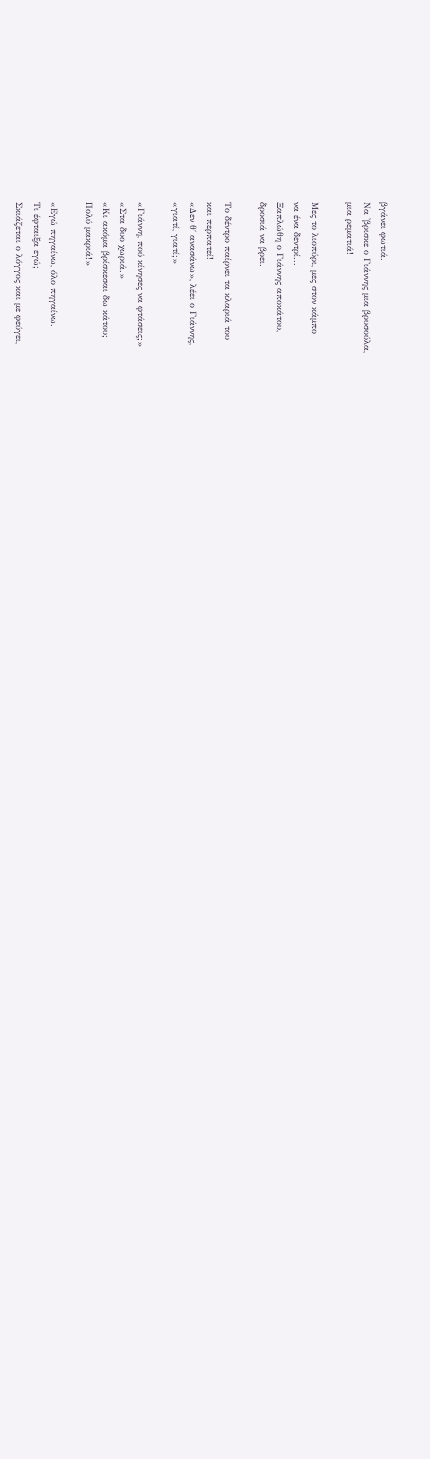βγάνει φωτιά.
Να 'βρισκε ο Γιάννης μια βρυσούλα,
μια ρεματιά!

Μες το λιοπύρι, μες στον κάμπο
να ένα δεντρί...
Ξαπλώθη ο Γιάννης αποκάτου,
δροσιά να βρει.

Το δέντρο παίρνει τα κλαριά του
και περπατεί!
«Δεν θ΄ ανασάνω», λέει ο Γιάννης,
«γιατί, γιατί;»

«Γιάννη, πού κίνησες να φτάσεις;»
«Στα δυο χωριά.»
«Κι ακόμα βρίσκεσαι δω κάτου;
Πολύ μακριά!»

«Εγώ πηγαίνω, όλο πηγαίνω.
Τι έφταιξα εγώ;
Σκιάζεται ο λόγγος και με φεύγει,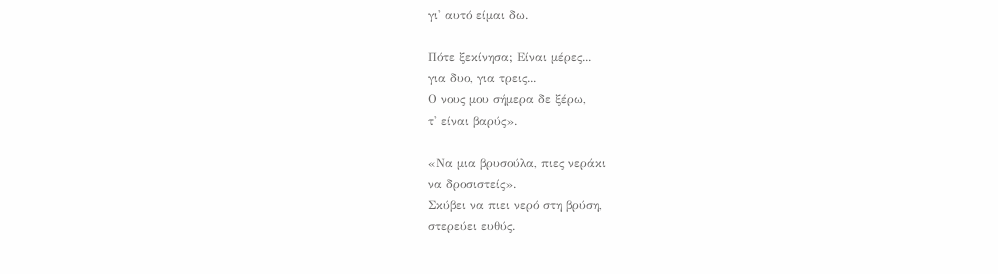γι' αυτό είμαι δω.

Πότε ξεκίνησα; Είναι μέρες...
για δυο, για τρεις...
Ο νους μου σήμερα δε ξέρω,
τ' είναι βαρύς».

«Να μια βρυσούλα, πιες νεράκι
να δροσιστείς».
Σκύβει να πιει νερό στη βρύση,
στερεύει ευθύς.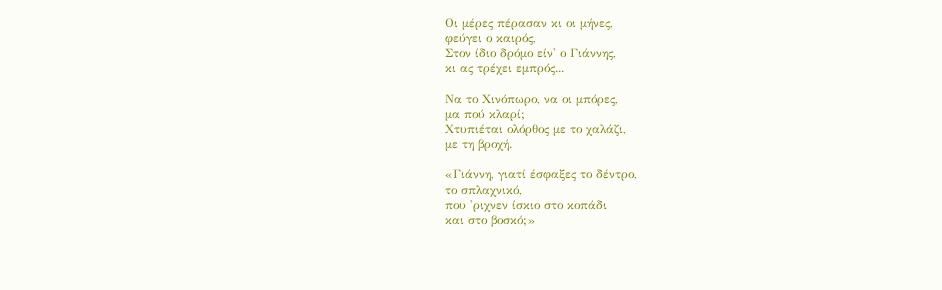Οι μέρες πέρασαν κι οι μήνες,
φεύγει ο καιρός,
Στον ίδιο δρόμο είν' ο Γιάννης,
κι ας τρέχει εμπρός...

Να το Χινόπωρο, να οι μπόρες,
μα πού κλαρί;
Χτυπιέται ολόρθος με το χαλάζι,
με τη βροχή.

«Γιάννη, γιατί έσφαξες το δέντρο,
το σπλαχνικό,
που 'ριχνεν ίσκιο στο κοπάδι
και στο βοσκό;»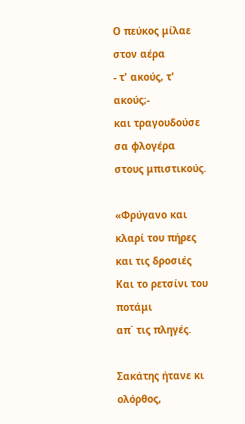Ο πεύκος μίλαε στον αέρα
- τ' ακούς, τ' ακούς;-
και τραγουδούσε σα φλογέρα
στους μπιστικούς.

«Φρύγανο και κλαρί του πήρες
και τις δροσιές
Και το ρετσίνι του ποτάμι
απ΄ τις πληγές.

Σακάτης ήτανε κι ολόρθος,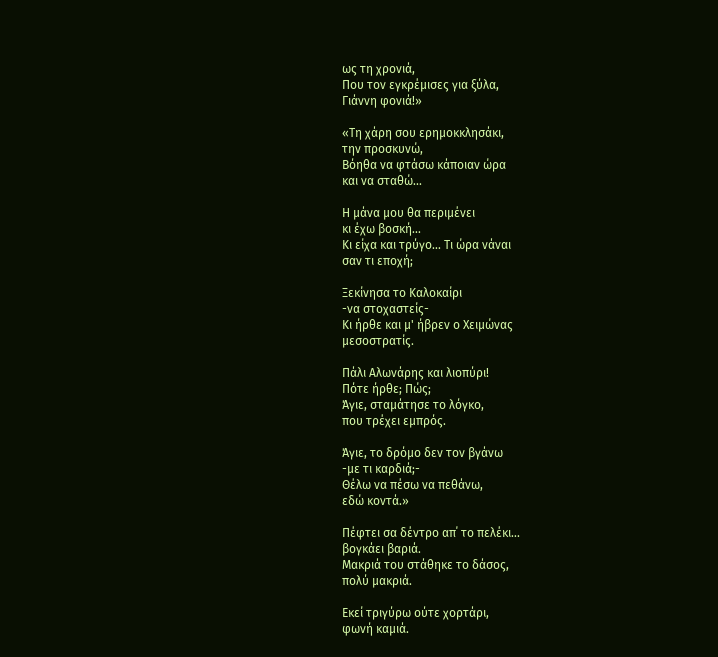ως τη χρονιά,
Που τον εγκρέμισες για ξύλα,
Γιάννη φονιά!»

«Τη χάρη σου ερημοκκλησάκι,
την προσκυνώ,
Βόηθα να φτάσω κάποιαν ώρα
και να σταθώ...

Η μάνα μου θα περιμένει
κι έχω βοσκή...
Κι είχα και τρύγο... Τι ώρα νάναι
σαν τι εποχή;

Ξεκίνησα το Καλοκαίρι
-να στοχαστείς-
Κι ήρθε και μ' ήβρεν ο Χειμώνας
μεσοστρατίς.

Πάλι Αλωνάρης και λιοπύρι!
Πότε ήρθε; Πώς;
Άγιε, σταμάτησε το λόγκο,
που τρέχει εμπρός.

Άγιε, το δρόμο δεν τον βγάνω
-με τι καρδιά;-
Θέλω να πέσω να πεθάνω,
εδώ κοντά.»

Πέφτει σα δέντρο απ΄ το πελέκι...
βογκάει βαριά.
Μακριά του στάθηκε το δάσος,
πολύ μακριά.

Εκεί τριγύρω ούτε χορτάρι,
φωνή καμιά.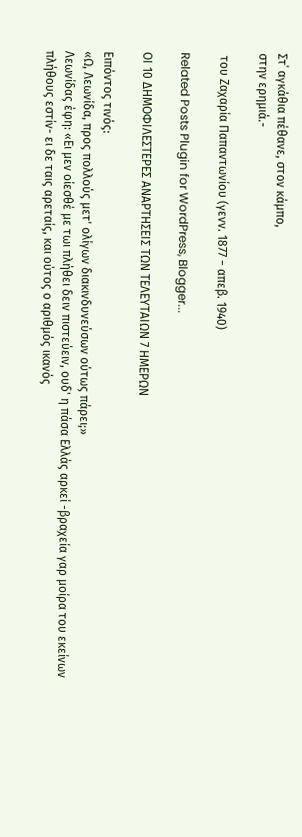Στ΄ αγκάθια πέθανε, στον κάμπο,
στην ερημιά.-

 του Ζαχαρία Παπαντωνίου (γενν. 1877 − απεβ. 1940)

Related Posts Plugin for WordPress, Blogger...

ΟΙ 10 ΔΗΜΟΦΙΛΕΣΤΕΡΕΣ ΑΝΑΡΤΗΣΕΙΣ ΤΩΝ ΤΕΛΕΥΤΑΙΩΝ 7 ΗΜΕΡΩΝ

Ειπόντος τινός:
«Ω, Λεωνίδα, προς πολλούς μετ' ολίγων διακινδυνεύσων ούτως πάρει;»
Λεωνίδας έφη: «Ει μεν οίεσθέ με τωι πλήθει δειν πιστεύειν, ουδ' η πάσα Ελλάς αρκεί -βραχεία γαρ μοίρα του εκείνων πλήθους εστίν- ει δε ταις αρεταίς, και ούτος ο αριθμός ικανός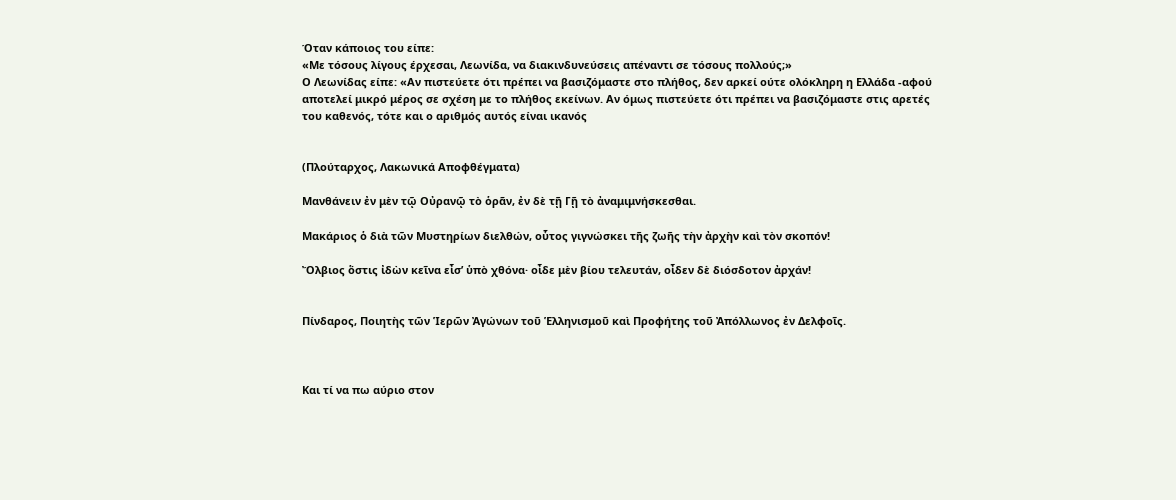Όταν κάποιος του είπε:
«Με τόσους λίγους έρχεσαι, Λεωνίδα, να διακινδυνεύσεις απέναντι σε τόσους πολλούς;»
Ο Λεωνίδας είπε: «Αν πιστεύετε ότι πρέπει να βασιζόμαστε στο πλήθος, δεν αρκεί ούτε ολόκληρη η Ελλάδα -αφού αποτελεί μικρό μέρος σε σχέση με το πλήθος εκείνων. Αν όμως πιστεύετε ότι πρέπει να βασιζόμαστε στις αρετές του καθενός, τότε και ο αριθμός αυτός είναι ικανός


(Πλούταρχος, Λακωνικά Αποφθέγματα)

Μανθάνειν ἐν μὲν τῷ Οὐρανῷ τὸ ὁρᾶν, ἐν δὲ τῇ Γῇ τὸ ἀναμιμνήσκεσθαι.

Μακάριος ὁ διὰ τῶν Μυστηρίων διελθών, οὗτος γιγνώσκει τῆς ζωῆς τὴν ἀρχὴν καὶ τὸν σκοπόν!

Ὄλβιος ὅστις ἰδὼν κεῖνα εἶσ’ ὑπὸ χθόνα· οἶδε μὲν βίου τελευτάν, οἶδεν δὲ διόσδοτον ἀρχάν!


Πίνδαρος, Ποιητὴς τῶν Ἱερῶν Ἀγώνων τοῦ Ἑλληνισμοῦ καὶ Προφήτης τοῦ Ἀπόλλωνος ἐν Δελφοῖς.



Και τί να πω αύριο στον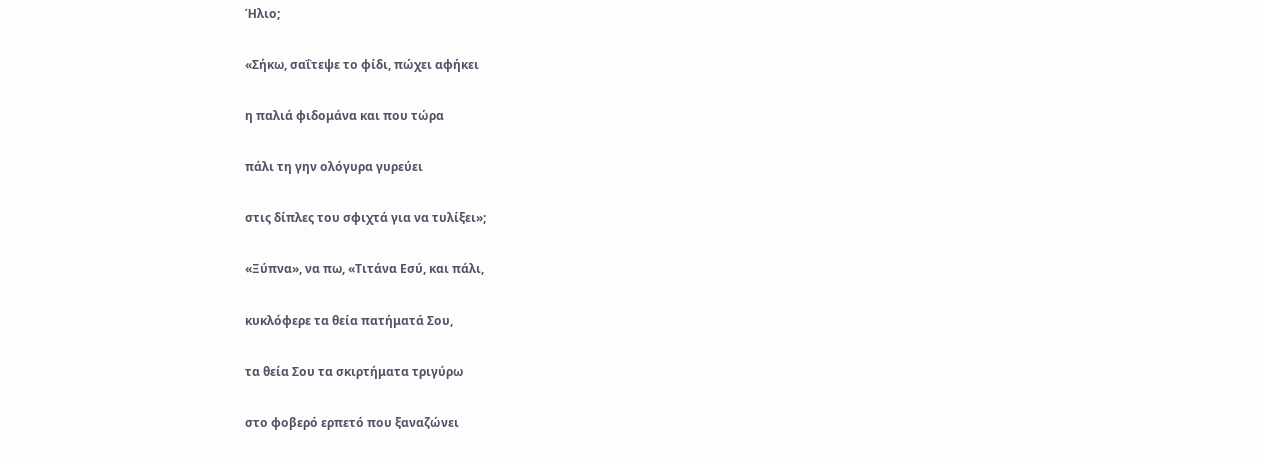Ήλιο;

«Σήκω, σαΐτεψε το φίδι, πώχει αφήκει

η παλιά φιδομάνα και που τώρα

πάλι τη γην ολόγυρα γυρεύει

στις δίπλες του σφιχτά για να τυλίξει»;

«Ξύπνα», να πω, «Τιτάνα Εσύ, και πάλι,

κυκλόφερε τα θεία πατήματά Σου,

τα θεία Σου τα σκιρτήματα τριγύρω

στο φοβερό ερπετό που ξαναζώνει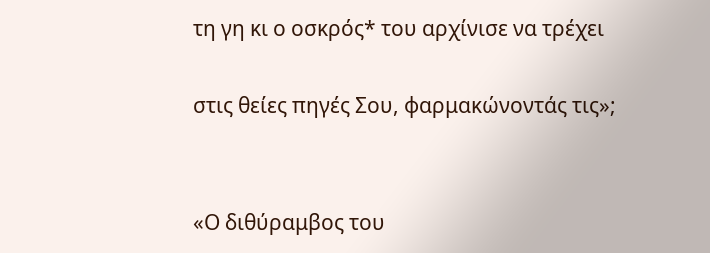τη γη κι ο οσκρός* του αρχίνισε να τρέχει

στις θείες πηγές Σου, φαρμακώνοντάς τις»;


«Ο διθύραμβος του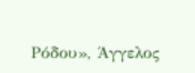Ρόδου», Άγγελος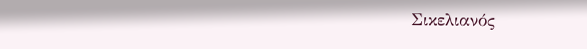Σικελιανός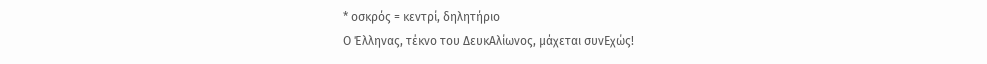* οσκρός = κεντρί, δηλητήριο
Ο Έλληνας, τέκνο του ΔευκΑλίωνος, μάχεται συνΕχώς!